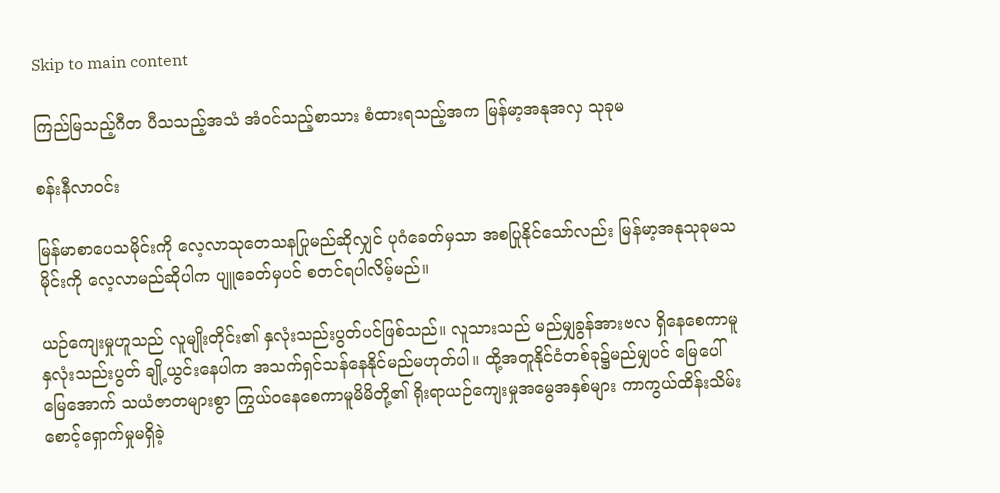Skip to main content

ကြည်မြသည့်ဂီတ ပီသသည့်အသံ အံဝင်သည့်စာသား စံထားရသည့်အက မြန်မာ့အနုအလှ သုခုမ

စန်းနီလာဝင်း

မြန်မာစာပေသမိုင်းကို လေ့လာသုတေသနပြုမည်ဆိုလျှင် ပုဂံခေတ်မှသာ အစပြုနိုင်သော်လည်း မြန်မာ့အနုသုခုမသမိုင်းကို လေ့လာမည်ဆိုပါက ပျူခေတ်မှပင် စတင်ရပါလိမ့်မည်။

ယဉ်ကျေးမှုဟူသည် လူမျိုးတိုင်း၏ နှလုံးသည်းပွတ်ပင်ဖြစ်သည်။ လူသားသည် မည်မျှခွန်အားဗလ ရှိနေစေကာမူ နှလုံးသည်းပွတ် ချို့ယွင်းနေပါက အသက်ရှင်သန်နေနိုင်မည်မဟုတ်ပါ။ ထို့အတူနိုင်ငံတစ်ခု၌မည်မျှပင် မြေပေါ်မြေအောက် သယံဇာတများစွာ ကြွယ်ဝနေစေကာမူမိမိတို့၏ ရိုးရာယဉ်ကျေးမှုအမွေအနှစ်များ ကာကွယ်ထိန်းသိမ်းစောင့်ရှောက်မှုမရှိခဲ့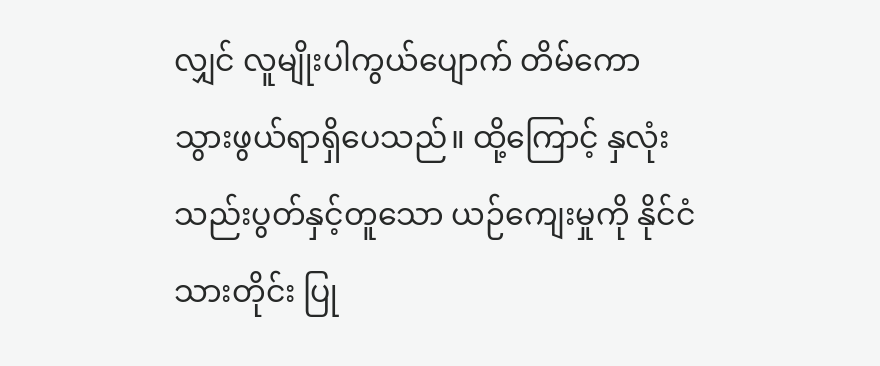လျှင် လူမျိုးပါကွယ်ပျောက် တိမ်ကောသွားဖွယ်ရာရှိပေသည်။ ထို့ကြောင့် နှလုံးသည်းပွတ်နှင့်တူသော ယဉ်ကျေးမှုကို နိုင်ငံသားတိုင်း ပြု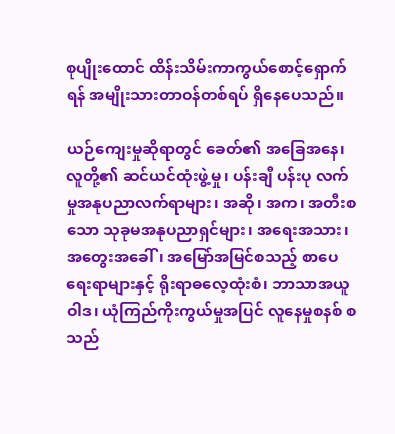စုပျိုးထောင် ထိန်းသိမ်းကာကွယ်စောင့်ရှောက်ရန် အမျိုးသားတာဝန်တစ်ရပ် ရှိနေပေသည်။

ယဉ်ကျေးမှုဆိုရာတွင် ခေတ်၏ အခြေအနေ၊ လူတို့၏ ဆင်ယင်ထုံးဖွဲ့မှု၊ ပန်းချီ ပန်းပု လက်မှုအနုပညာလက်ရာများ၊ အဆို၊ အက၊ အတီးစသော သုခုမအနုပညာရှင်များ၊ အရေးအသား၊ အတွေးအခေါ်၊ အမြော်အမြင်စသည့် စာပေရေးရာများနှင့် ရိုးရာဓလေ့ထုံးစံ၊ ဘာသာအယူဝါဒ၊ ယုံကြည်ကိုးကွယ်မှုအပြင် လူနေမှုစနစ် စသည်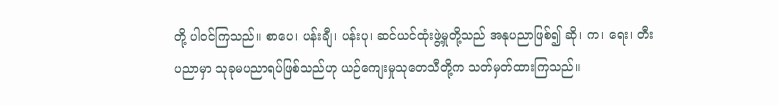တို့ ပါဝင်ကြသည်။ စာပေ၊ ပန်းချီ၊ ပန်းပု၊ ဆင်ယင်ထုံးဖွဲ့မှုတို့သည် အနုပညာဖြစ်၍ ဆို၊ က၊ ရေး၊ တီး ပညာမှာ သုခုမပညာရပ်ဖြစ်သည်ဟု ယဉ်ကျေးမှုသုတေသီတို့က သတ်မှတ်ထားကြသည်။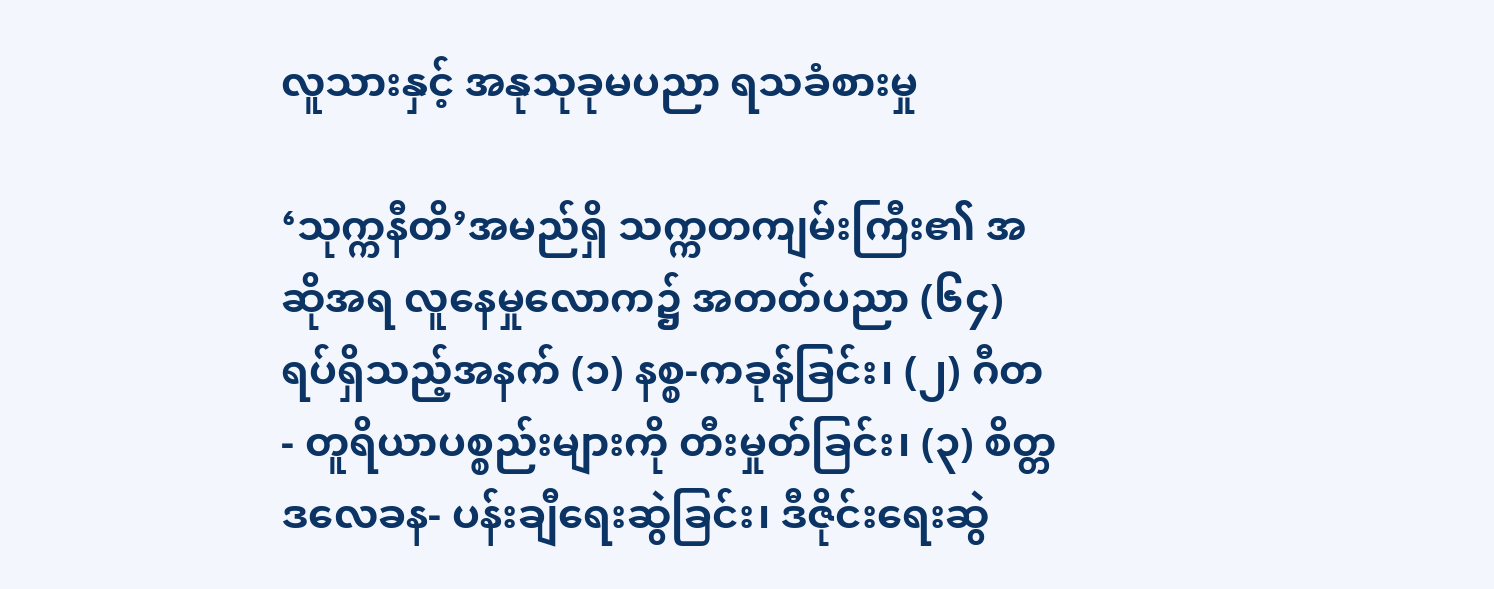လူသားနှင့် အနုသုခုမပညာ ရသခံစားမှု

‘သုက္ကနီတိ’အမည်ရှိ သက္ကတကျမ်းကြီး၏ အဆိုအရ လူနေမှုလောက၌ အတတ်ပညာ (၆၄)ရပ်ရှိသည့်အနက် (၁) နစ္စ-ကခုန်ခြင်း၊ (၂) ဂီတ- တူရိယာပစ္စည်းများကို တီးမှုတ်ခြင်း၊ (၃) စိတ္တဒလေခန- ပန်းချီရေးဆွဲခြင်း၊ ဒီဇိုင်းရေးဆွဲ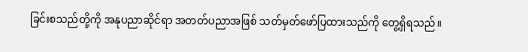ခြင်းစသည်တို့ကို အနုပညာဆိုင်ရာ အတတ်ပညာအဖြစ် သတ်မှတ်ဖော်ပြထားသည်ကို တွေ့ရှိရသည်။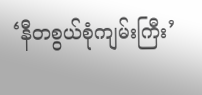‘နီတစွယ်စုံကျမ်းကြီး’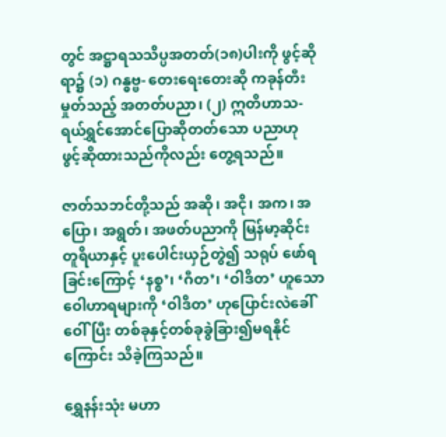တွင် အဋ္ဌာရသသိပ္ပအတတ်(၁၈)ပါးကို ဖွင့်ဆိုရာ၌ (၁) ဂန္ဓဗ္ဗ- တေးရေးတေးဆို ကခုန်တီးမှုတ်သည့် အတတ်ပညာ၊ (၂) ဣတိဟာသ- ရယ်ရွှင်အောင်ပြောဆိုတတ်သော ပညာဟု ဖွင့်ဆိုထားသည်ကိုလည်း တွေ့ရသည်။

ဇာတ်သဘင်တို့သည် အဆို၊ အငို၊ အက၊ အပြော၊ အရွတ်၊ အဖတ်ပညာကို မြန်မာ့ဆိုင်းတူရိယာနှင့် ပူးပေါင်းယှဉ်တွဲ၍ သရုပ် ဖော်ရခြင်းကြောင့် ‘နစ္စ’၊ ‘ဂီတ’၊ ‘ဝါဒိတ’ ဟူသော ဝေါဟာရများကို ‘ဝါဒိတ’ ဟုပြောင်းလဲခေါ်ဝေါ်ပြီး တစ်ခုနှင့်တစ်ခုခွဲခြား၍မရနိုင်ကြောင်း သိခဲ့ကြသည်။

ရွှေနန်းသုံး မဟာ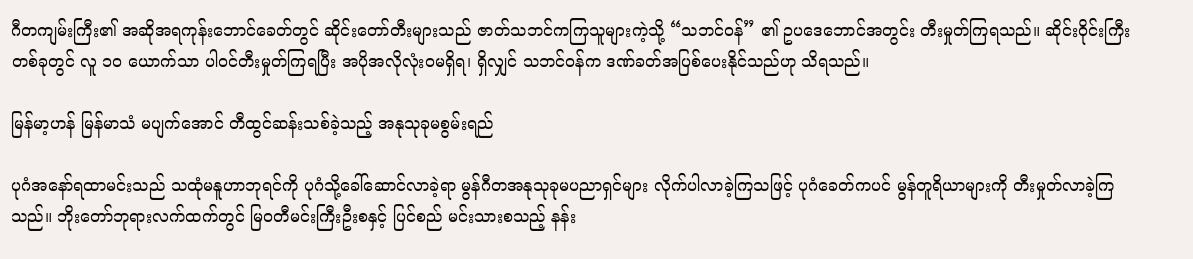ဂီတကျမ်းကြီး၏ အဆိုအရကုန်းဘောင်ခေတ်တွင် ဆိုင်းတော်တီးများသည် ဇာတ်သဘင်ကကြသူများကဲ့သို့ “သဘင်ဝန်” ၏ ဥပဒေဘောင်အတွင်း တီးမှုတ်ကြရသည်။ ဆိုင်းဝိုင်းကြီးတစ်ခုတွင် လူ ၁၀ ယောက်သာ ပါဝင်တီးမှုတ်ကြရပြီး အပိုအလိုလုံးဝမရှိရ၊ ရှိလျှင် သဘင်ဝန်က ဒဏ်ခတ်အပြစ်ပေးနိုင်သည်ဟု သိရသည်။

မြန်မာ့ဟန် မြန်မာသံ မပျက်အောင် တီထွင်ဆန်းသစ်ခဲ့သည့် အနုသုခုမစွမ်းရည်

ပုဂံအနော်ရထာမင်းသည် သထုံမနူဟာဘုရင်ကို ပုဂံသို့ခေါ်ဆောင်လာခဲ့ရာ မွန်ဂီတအနုသုခုမပညာရှင်များ လိုက်ပါလာခဲ့ကြသဖြင့် ပုဂံခေတ်ကပင် မွန်တူရိယာများကို တီးမှုတ်လာခဲ့ကြသည်။ ဘိုးတော်ဘုရားလက်ထက်တွင် မြဝတီမင်းကြီးဦးစနှင့် ပြင်စည် မင်းသားစသည့် နန်း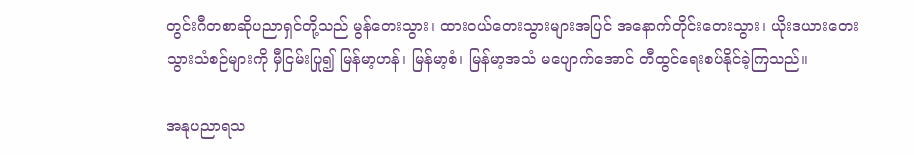တွင်းဂီတစာဆိုပညာရှင်တို့သည် မွန်တေးသွား၊ ထားဝယ်တေးသွားများအပြင် အနောက်တိုင်းတေးသွား၊ ယိုးဒယားတေးသွားသံစဉ်များကို မှီငြမ်းပြု၍ မြန်မာ့ဟန်၊ မြန်မာ့စံ၊ မြန်မာ့အသံ မပျောက်အောင် တီထွင်ရေးစပ်နိုင်ခဲ့ကြသည်။

အနုပညာရသ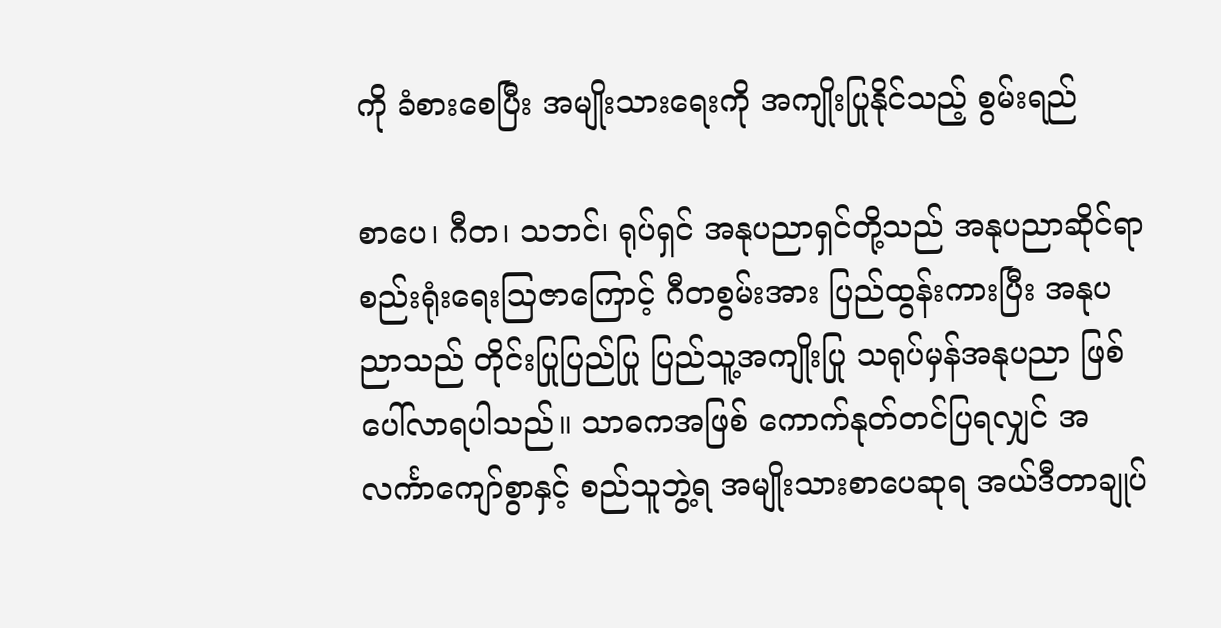ကို ခံစားစေပြီး အမျိုးသားရေးကို အကျိုးပြုနိုင်သည့် စွမ်းရည်

စာပေ၊ ဂီတ၊ သဘင်၊ ရုပ်ရှင် အနုပညာရှင်တို့သည် အနုပညာဆိုင်ရာ စည်းရုံးရေးဩဇာကြောင့် ဂီတစွမ်းအား ပြည်ထွန်းကားပြီး အနုပညာသည် တိုင်းပြုပြည်ပြု ပြည်သူ့အကျိုးပြု သရုပ်မှန်အနုပညာ ဖြစ်ပေါ်လာရပါသည်။ သာဓကအဖြစ် ကောက်နုတ်တင်ပြရလျှင် အလင်္ကာကျော်စွာနှင့် စည်သူဘွဲ့ရ အမျိုးသားစာပေဆုရ အယ်ဒီတာချုပ်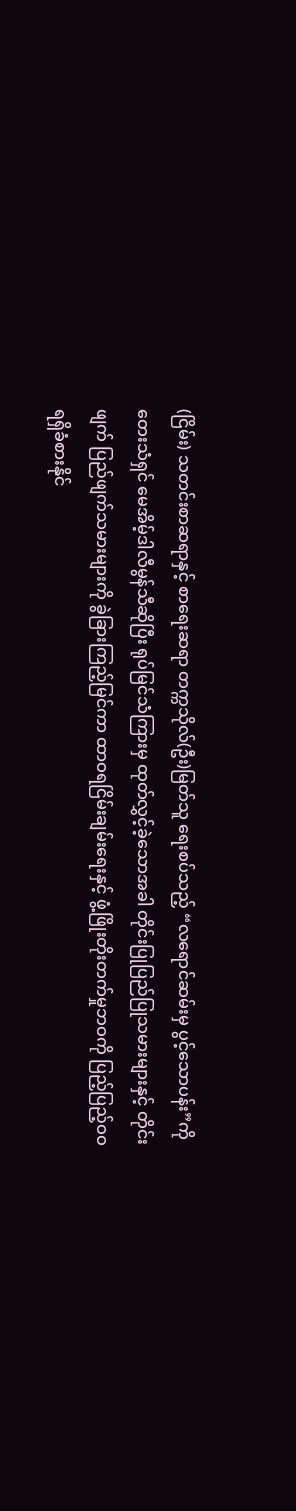(ငြိမ်း) သတင်းစာဆရာနှင့် စာရေးဆရာ တက္ကသိုလ်(ဦး)မြတ်သူ ရေးစပ်သည့် “လရောင်ဆမ်းမှ ပွင့်သောပန်း”ကို တေးသံရှင် မေအိမ့်ဒါလီမွန်သီဆိုပြီး ရုပ်မြင်သံကြားမှ ထုတ်လွှင့်ခဲ့သောအခါ တိုင်းပြုပြည်ပြုသမားများနှင့် တိုင်းဖျက် ပြည်ဖျက်သမားများကို ခွဲခြားကြည့်မြင်ကာ ထာဝရငြိမ်းချမ်းရေးနှင့် ဖွံ့ဖြိုးတိုးတက်မှုဘဝကို ပြည့်ပြည့်ဝဝ ရရှိခံစားနိုင်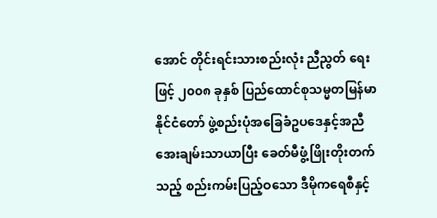အောင် တိုင်းရင်းသားစည်းလုံး ညီညွတ် ရေးဖြင့် ၂၀၀၈ ခုနှစ် ပြည်ထောင်စုသမ္မတမြန်မာနိုင်ငံတော် ဖွဲ့စည်းပုံအခြေခံဥပဒေနှင့်အညီ အေးချမ်းသာယာပြီး ခေတ်မီဖွံ့ဖြိုးတိုးတက်သည့် စည်းကမ်းပြည့်ဝသော ဒီမိုကရေစီနှင့်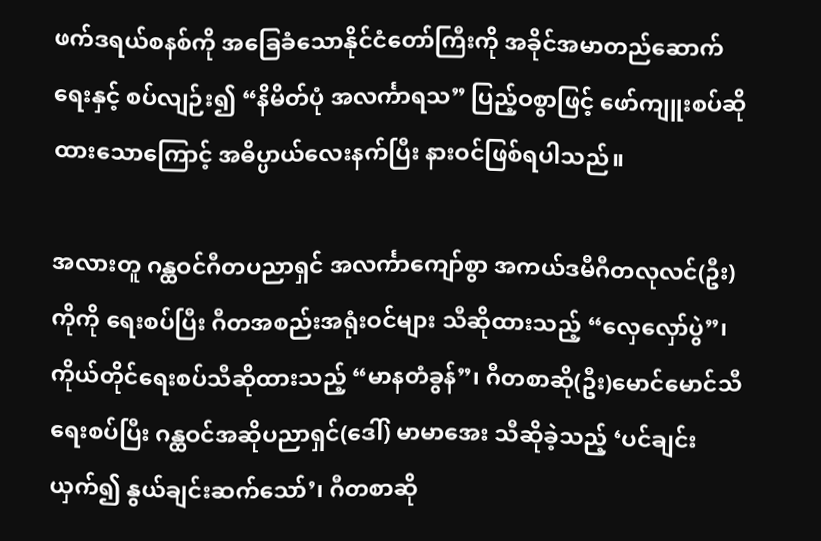ဖက်ဒရယ်စနစ်ကို အခြေခံသောနိုင်ငံတော်ကြီးကို အခိုင်အမာတည်ဆောက်ရေးနှင့် စပ်လျဉ်း၍ “နိမိတ်ပုံ အလင်္ကာရသ” ပြည့်ဝစွာဖြင့် ဖော်ကျူးစပ်ဆိုထားသောကြောင့် အဓိပ္ပာယ်လေးနက်ပြီး နားဝင်ဖြစ်ရပါသည်။

အလားတူ ဂန္ထဝင်ဂီတပညာရှင် အလင်္ကာကျော်စွာ အကယ်ဒမီဂီတလုလင်(ဦး)ကိုကို ရေးစပ်ပြီး ဂီတအစည်းအရုံးဝင်များ သီဆိုထားသည့် “လှေလှော်ပွဲ”၊ ကိုယ်တိုင်ရေးစပ်သီဆိုထားသည့် “မာနတံခွန်”၊ ဂီတစာဆို(ဦး)မောင်မောင်သီ ရေးစပ်ပြီး ဂန္ထဝင်အဆိုပညာရှင်(ဒေါ်) မာမာအေး သီဆိုခဲ့သည့် ‘ပင်ချင်းယှက်၍ နွယ်ချင်းဆက်သော်’၊ ဂီတစာဆို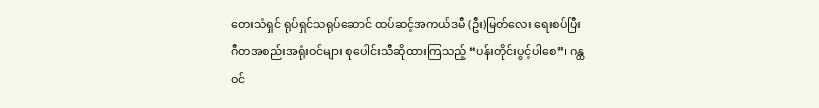တေးသံရှင် ရုပ်ရှင်သရုပ်ဆောင် ထပ်ဆင့်အကယ်ဒမီ (ဦး)မြတ်လေး ရေးစပ်ပြီး ဂီတအစည်းအရုံးဝင်များ စုပေါင်းသီဆိုထားကြသည့် “ပန်းတိုင်းပွင့်ပါစေ”၊ ဂန္ထဝင်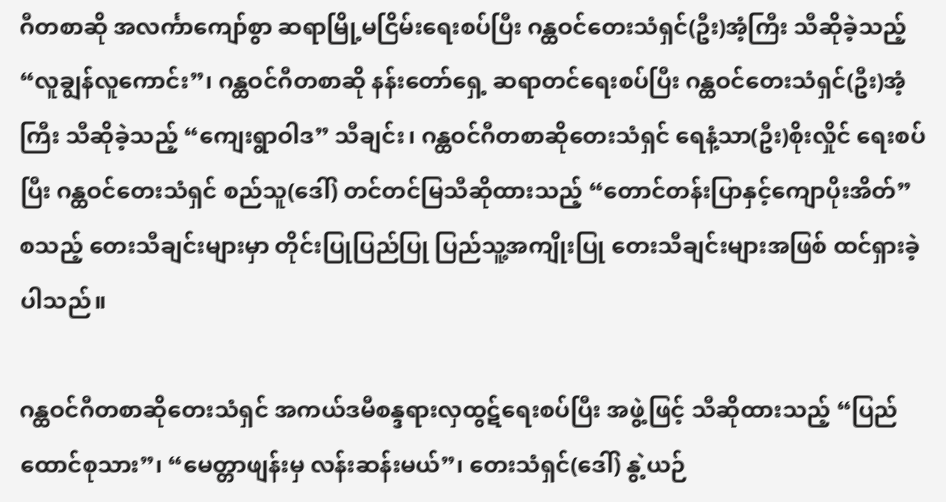ဂီတစာဆို အလင်္ကာကျော်စွာ ဆရာမြို့မငြိမ်းရေးစပ်ပြီး ဂန္ထဝင်တေးသံရှင်(ဦး)အံ့ကြီး သီဆိုခဲ့သည့် “လူချွန်လူကောင်း”၊ ဂန္ထဝင်ဂီတစာဆို နန်းတော်ရှေ့ ဆရာတင်ရေးစပ်ပြီး ဂန္ထဝင်တေးသံရှင်(ဦး)အံ့ကြီး သီဆိုခဲ့သည့် “ကျေးရွာဝါဒ” သီချင်း၊ ဂန္ထဝင်ဂီတစာဆိုတေးသံရှင် ရေနံ့သာ(ဦး)စိုးလှိုင် ရေးစပ်ပြီး ဂန္ထဝင်တေးသံရှင် စည်သူ(ဒေါ်) တင်တင်မြသီဆိုထားသည့် “တောင်တန်းပြာနှင့်ကျောပိုးအိတ်” စသည့် တေးသီချင်းများမှာ တိုင်းပြုပြည်ပြု ပြည်သူ့အကျိုးပြု တေးသီချင်းများအဖြစ် ထင်ရှားခဲ့ပါသည်။

ဂန္ထဝင်ဂီတစာဆိုတေးသံရှင် အကယ်ဒမီစန္ဒရားလှထွဋ်ရေးစပ်ပြီး အဖွဲ့ဖြင့် သီဆိုထားသည့် “ပြည်ထောင်စုသား”၊ “မေတ္တာဖျန်းမှ လန်းဆန်းမယ်”၊ တေးသံရှင်(ဒေါ်) နွဲ့ယဉ်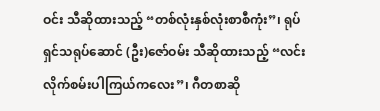ဝင်း သီဆိုထားသည့် “တစ်လုံးနှစ်လုံးစာစီကုံး”၊ ရုပ်ရှင်သရုပ်ဆောင် (ဦး)ဇော်ဝမ်း သီဆိုထားသည့် “လင်းလိုက်စမ်းပါကြယ်ကလေး”၊ ဂီတစာဆို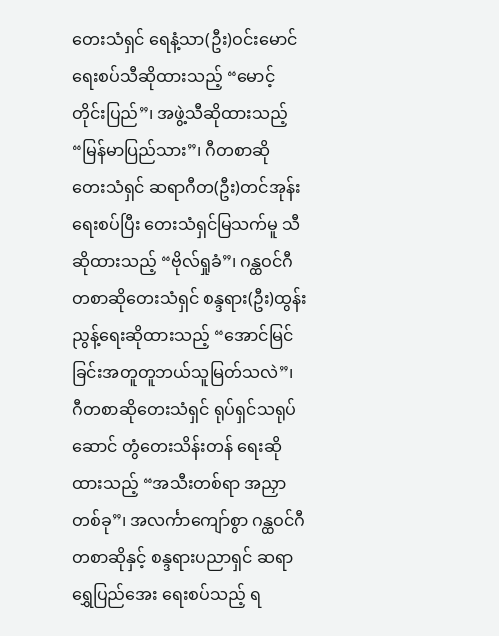တေးသံရှင် ရေနံ့သာ(ဦး)ဝင်းမောင် ရေးစပ်သီဆိုထားသည့် “မောင့်တိုင်းပြည်”၊ အဖွဲ့သီဆိုထားသည့် “မြန်မာပြည်သား”၊ ဂီတစာဆို တေးသံရှင် ဆရာဂီတ(ဦး)တင်အုန်းရေးစပ်ပြီး တေးသံရှင်မြသက်မူ သီဆိုထားသည့် “ဗိုလ်ရှုခံ”၊ ဂန္ထဝင်ဂီတစာဆိုတေးသံရှင် စန္ဒရား(ဦး)ထွန်းညွန့်ရေးဆိုထားသည့် “အောင်မြင်ခြင်းအတူတူဘယ်သူမြတ်သလဲ”၊ ဂီတစာဆိုတေးသံရှင် ရုပ်ရှင်သရုပ်ဆောင် တွံတေးသိန်းတန် ရေးဆိုထားသည့် “အသီးတစ်ရာ အညှာတစ်ခု”၊ အလင်္ကာကျော်စွာ ဂန္ထဝင်ဂီတစာဆိုနှင့် စန္ဒရားပညာရှင် ဆရာရွှေပြည်အေး ရေးစပ်သည့် ရ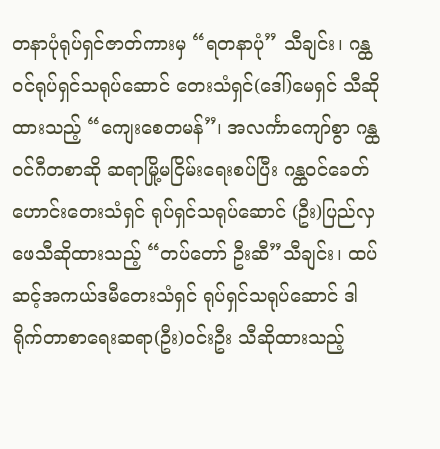တနာပုံရုပ်ရှင်ဇာတ်ကားမှ “ရတနာပုံ” သီချင်း၊ ဂန္ထဝင်ရုပ်ရှင်သရုပ်ဆောင် တေးသံရှင်(ဒေါ်)မေရှင် သီဆိုထားသည့် “ကျေးစေတမန်”၊ အလင်္ကာကျော်စွာ ဂန္ထဝင်ဂီတစာဆို ဆရာမြို့မငြိမ်းရေးစပ်ပြီး ဂန္ထဝင်ခေတ်ဟောင်းတေးသံရှင် ရုပ်ရှင်သရုပ်ဆောင် (ဦး)ပြည်လှဖေသီဆိုထားသည့် “တပ်တော် ဦးဆီ”သီချင်း၊ ထပ်ဆင့်အကယ်ဒမီတေးသံရှင် ရုပ်ရှင်သရုပ်ဆောင် ဒါရိုက်တာစာရေးဆရာ(ဦး)ဝင်းဦး သီဆိုထားသည့်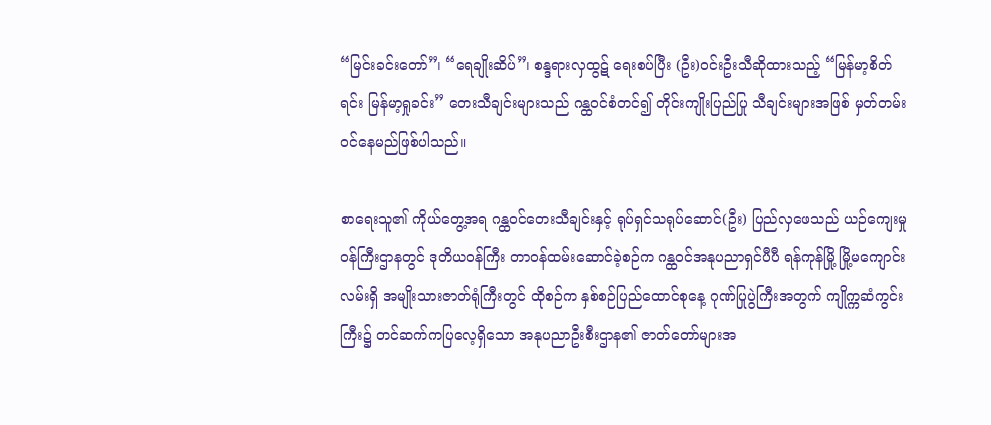“မြင်းခင်းတော်”၊ “ရေချိုးဆိပ်”၊ စန္ဒရားလှထွဋ် ရေးစပ်ပြီး (ဦး)ဝင်းဦးသီဆိုထားသည့် “မြန်မာ့စိတ်ရင်း မြန်မာ့ရှုခင်း” တေးသီချင်းများသည် ဂန္ထဝင်စံတင်၍ တိုင်းကျိုးပြည်ပြု သီချင်းများအဖြစ် မှတ်တမ်းဝင်နေမည်ဖြစ်ပါသည်။

စာရေးသူ၏ ကိုယ်တွေ့အရ ဂန္ထဝင်တေးသီချင်းနှင့် ရုပ်ရှင်သရုပ်ဆောင်(ဦး) ပြည်လှဖေသည် ယဉ်ကျေးမှုဝန်ကြီးဌာနတွင် ဒုတိယဝန်ကြီး တာဝန်ထမ်းဆောင်ခဲ့စဉ်က ဂန္ထဝင်အနုပညာရှင်ပီပီ ရန်ကုန်မြို့ မြို့မကျောင်းလမ်းရှိ အမျိုးသားဇာတ်ရုံကြီးတွင် ထိုစဉ်က နှစ်စဉ်ပြည်ထောင်စုနေ့ ဂုဏ်ပြုပွဲကြီးအတွက် ကျိုက္ကဆံကွင်းကြီး၌ တင်ဆက်ကပြလေ့ရှိသော အနုပညာဦးစီးဌာန၏ ဇာတ်တော်များအ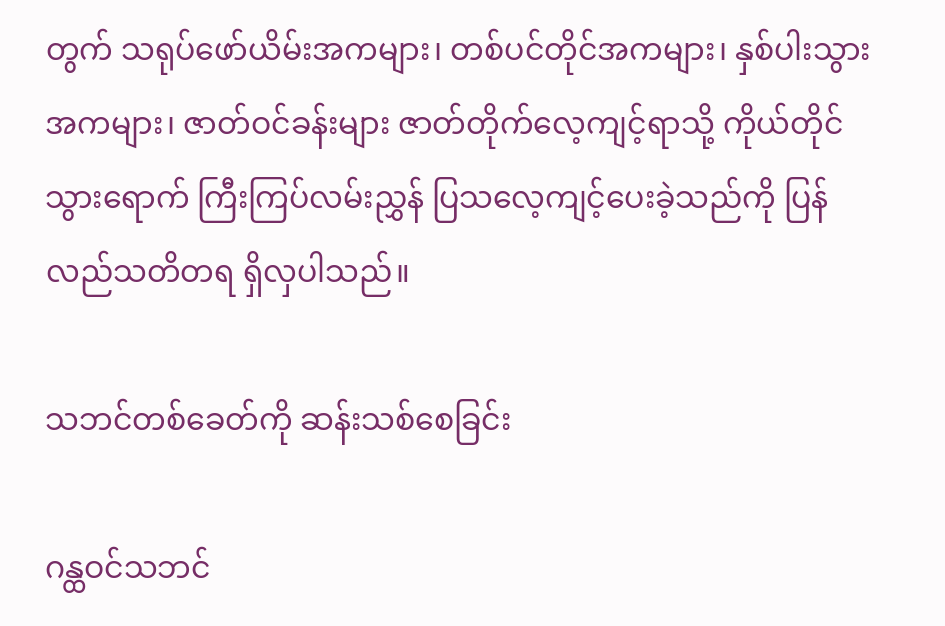တွက် သရုပ်ဖော်ယိမ်းအကများ၊ တစ်ပင်တိုင်အကများ၊ နှစ်ပါးသွားအကများ၊ ဇာတ်ဝင်ခန်းများ ဇာတ်တိုက်လေ့ကျင့်ရာသို့ ကိုယ်တိုင်သွားရောက် ကြီးကြပ်လမ်းညွှန် ပြသလေ့ကျင့်ပေးခဲ့သည်ကို ပြန်လည်သတိတရ ရှိလှပါသည်။

သဘင်တစ်ခေတ်ကို ဆန်းသစ်စေခြင်း

ဂန္ထဝင်သဘင်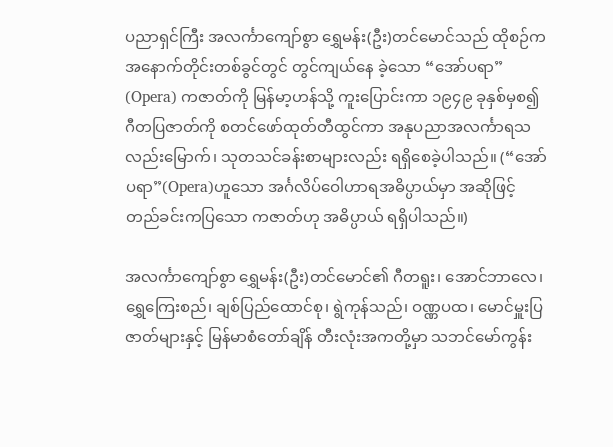ပညာရှင်ကြီး အလင်္ကာကျော်စွာ ရွှေမန်း(ဦး)တင်မောင်သည် ထိုစဉ်က အနောက်တိုင်းတစ်ခွင်တွင် တွင်ကျယ်နေ ခဲ့သော “အော်ပရာ” (Opera) ကဇာတ်ကို မြန်မာ့ဟန်သို့ ကူးပြောင်းကာ ၁၉၄၉ ခုနှစ်မှစ၍ ဂီတပြဇာတ်ကို စတင်ဖော်ထုတ်တီထွင်ကာ အနုပညာအလင်္ကာရသလည်းမြောက်၊ သုတသင်ခန်းစာများလည်း ရရှိစေခဲ့ပါသည်။ (“အော်ပရာ”(Opera)ဟူသော အင်္ဂလိပ်ဝေါဟာရအဓိပ္ပာယ်မှာ အဆိုဖြင့် တည်ခင်းကပြသော ကဇာတ်ဟု အဓိပ္ပာယ် ရရှိပါသည်။)

အလင်္ကာကျော်စွာ ရွှေမန်း(ဦး)တင်မောင်၏ ဂီတရူး၊ အောင်ဘာလေ၊ ရွှေကြေးစည်၊ ချစ်ပြည်ထောင်စု၊ ရွဲကုန်သည်၊ ဝဏ္ဏပထ၊ မောင်မှူးပြဇာတ်များနှင့် မြန်မာစံတော်ချိန် တီးလုံးအကတို့မှာ သဘင်မော်ကွန်း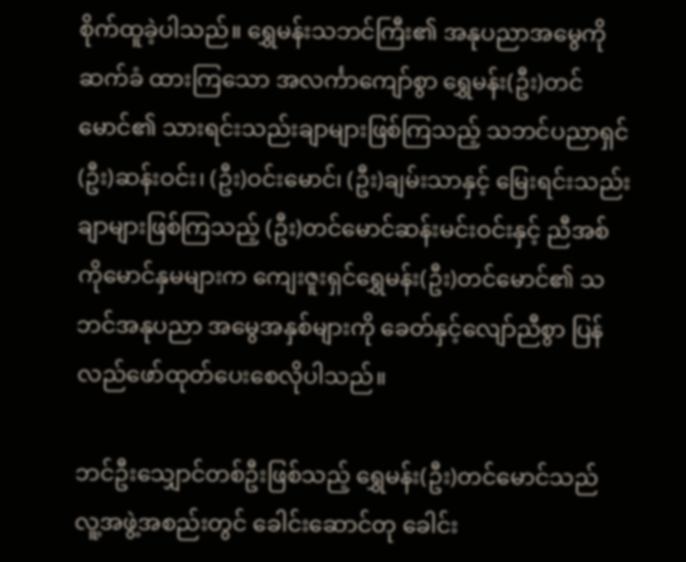စိုက်ထူခဲ့ပါသည်။ ရွှေမန်းသဘင်ကြီး၏ အနုပညာအမွေကို ဆက်ခံ ထားကြသော အလင်္ကာကျော်စွာ ရွှေမန်း(ဦး)တင်မောင်၏ သားရင်းသည်းချာများဖြစ်ကြသည့် သဘင်ပညာရှင် (ဦး)ဆန်းဝင်း၊ (ဦး)ဝင်းမောင်၊ (ဦး)ချမ်းသာနှင့် မြေးရင်းသည်းချာများဖြစ်ကြသည့် (ဦး)တင်မောင်ဆန်းမင်းဝင်းနှင့် ညီအစ်ကိုမောင်နှမများက ကျေးဇူးရှင်ရွှေမန်း(ဦး)တင်မောင်၏ သဘင်အနုပညာ အမွေအနှစ်များကို ခေတ်နှင့်လျော်ညီစွာ ပြန်လည်ဖော်ထုတ်ပေးစေလိုပါသည်။

ဘင်ဦးသျှောင်တစ်ဦးဖြစ်သည့် ရွှေမန်း(ဦး)တင်မောင်သည် လူ့အဖွဲ့အစည်းတွင် ခေါင်းဆောင်တု ခေါင်း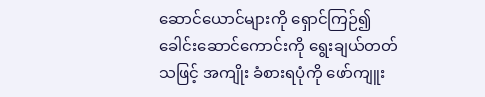ဆောင်ယောင်များကို ရှောင်ကြဉ်၍ ခေါင်းဆောင်ကောင်းကို ရွေးချယ်တတ်သဖြင့် အကျိုး ခံစားရပုံကို ဖော်ကျူး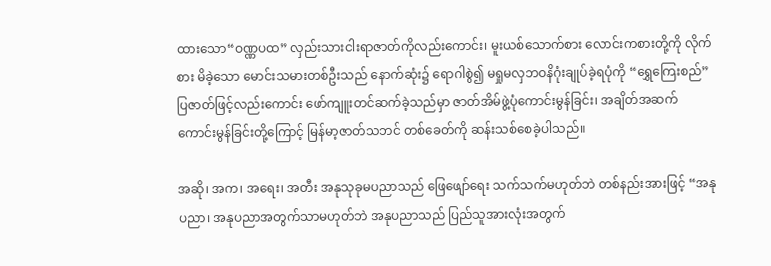ထားသော“ဝဏ္ဏပထ” လှည်းသားငါးရာဇာတ်ကိုလည်းကောင်း၊ မူးယစ်သောက်စား လောင်းကစားတို့ကို လိုက်စား မိခဲ့သော မောင်းသမားတစ်ဦးသည် နောက်ဆုံး၌ ရောဂါစွဲ၍ မရှုမလှဘဝနိဂုံးချုပ်ခဲ့ရပုံကို “ရွှေကြေးစည်” ပြဇာတ်ဖြင့်လည်းကောင်း ဖော်ကျူးတင်ဆက်ခဲ့သည်မှာ ဇာတ်အိမ်ဖွဲ့ပုံကောင်းမွန်ခြင်း၊ အချိတ်အဆက် ကောင်းမွန်ခြင်းတို့ကြောင့် မြန်မာ့ဇာတ်သဘင် တစ်ခေတ်ကို ဆန်းသစ်စေခဲ့ပါသည်။

အဆို၊ အက၊ အရေး၊ အတီး အနုသုခုမပညာသည် ဖြေဖျော်ရေး သက်သက်မဟုတ်ဘဲ တစ်နည်းအားဖြင့် “အနုပညာ၊ အနုပညာအတွက်သာမဟုတ်ဘဲ အနုပညာသည် ပြည်သူအားလုံးအတွက်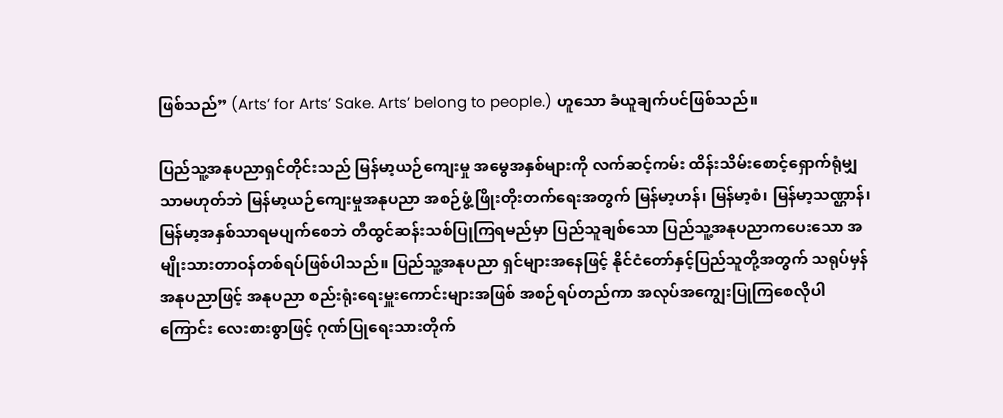ဖြစ်သည်” (Arts’ for Arts’ Sake. Arts’ belong to people.) ဟူသော ခံယူချက်ပင်ဖြစ်သည်။

ပြည်သူ့အနုပညာရှင်တိုင်းသည် မြန်မာ့ယဉ်ကျေးမှု အမွေအနှစ်များကို လက်ဆင့်ကမ်း ထိန်းသိမ်းစောင့်ရှောက်ရုံမျှသာမဟုတ်ဘဲ မြန်မာ့ယဉ်ကျေးမှုအနုပညာ အစဉ်ဖွံ့ဖြိုးတိုးတက်ရေးအတွက် မြန်မာ့ဟန်၊ မြန်မာ့စံ၊ မြန်မာ့သဏ္ဌာန်၊ မြန်မာ့အနှစ်သာရမပျက်စေဘဲ တီထွင်ဆန်းသစ်ပြုကြရမည်မှာ ပြည်သူချစ်သော ပြည်သူ့အနုပညာကပေးသော အမျိုးသားတာဝန်တစ်ရပ်ဖြစ်ပါသည်။ ပြည်သူ့အနုပညာ ရှင်များအနေဖြင့် နိုင်ငံတော်နှင့်ပြည်သူတို့အတွက် သရုပ်မှန်အနုပညာဖြင့် အနုပညာ စည်းရုံးရေးမှူးကောင်းများအဖြစ် အစဉ်ရပ်တည်ကာ အလုပ်အကျွေးပြုကြစေလိုပါကြောင်း လေးစားစွာဖြင့် ဂုဏ်ပြုရေးသားတိုက်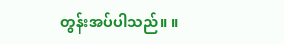တွန်းအပ်ပါသည်။ ။